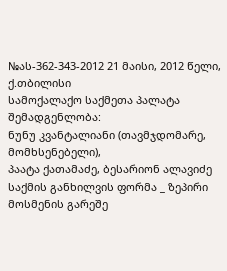№ას-362-343-2012 21 მაისი, 2012 წელი,
ქ.თბილისი
სამოქალაქო საქმეთა პალატა
შემადგენლობა:
ნუნუ კვანტალიანი (თავმჯდომარე, მომხსენებელი),
პაატა ქათამაძე, ბესარიონ ალავიძე
საქმის განხილვის ფორმა _ ზეპირი მოსმენის გარეშე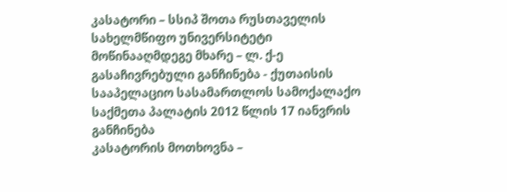კასატორი – სსიპ შოთა რუსთაველის სახელმწიფო უნივერსიტეტი
მოწინააღმდეგე მხარე – ლ. ქ-ე
გასაჩივრებული განჩინება - ქუთაისის სააპელაციო სასამართლოს სამოქალაქო საქმეთა პალატის 2012 წლის 17 იანვრის განჩინება
კასატორის მოთხოვნა –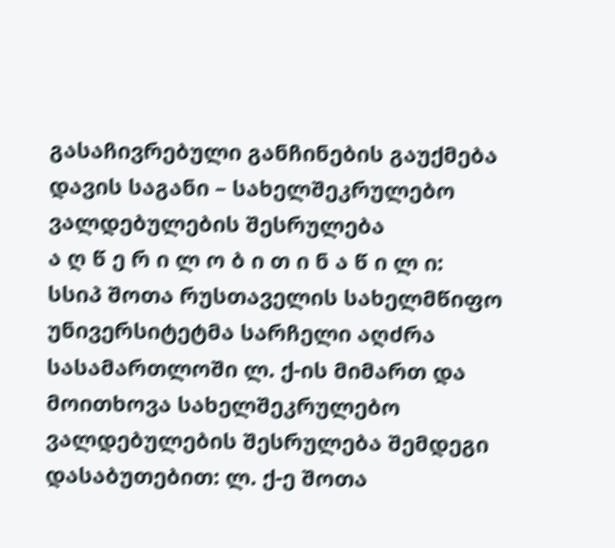გასაჩივრებული განჩინების გაუქმება
დავის საგანი – სახელშეკრულებო ვალდებულების შესრულება
ა ღ წ ე რ ი ლ ო ბ ი თ ი ნ ა წ ი ლ ი:
სსიპ შოთა რუსთაველის სახელმწიფო უნივერსიტეტმა სარჩელი აღძრა სასამართლოში ლ. ქ-ის მიმართ და მოითხოვა სახელშეკრულებო ვალდებულების შესრულება შემდეგი დასაბუთებით: ლ. ქ-ე შოთა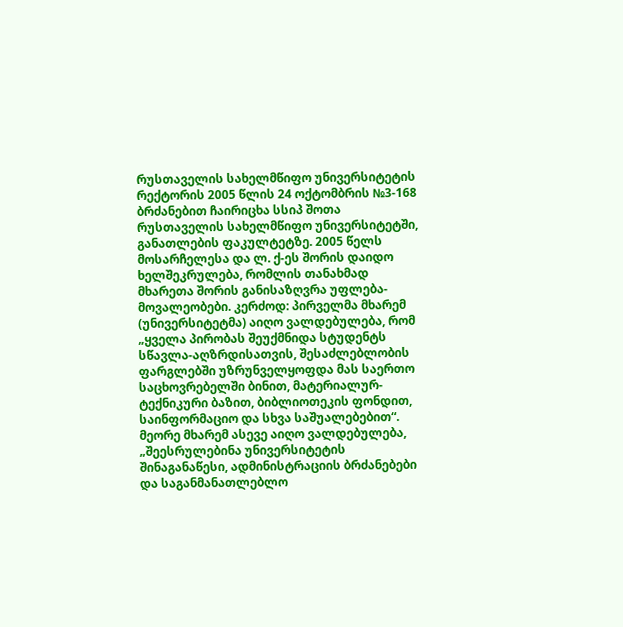რუსთაველის სახელმწიფო უნივერსიტეტის რექტორის 2005 წლის 24 ოქტომბრის №3-168 ბრძანებით ჩაირიცხა სსიპ შოთა რუსთაველის სახელმწიფო უნივერსიტეტში, განათლების ფაკულტეტზე. 2005 წელს მოსარჩელესა და ლ. ქ-ეს შორის დაიდო ხელშეკრულება, რომლის თანახმად მხარეთა შორის განისაზღვრა უფლება-მოვალეობები. კერძოდ: პირველმა მხარემ (უნივერსიტეტმა) აიღო ვალდებულება, რომ „ყველა პირობას შეუქმნიდა სტუდენტს სწავლა-აღზრდისათვის, შესაძლებლობის ფარგლებში უზრუნველყოფდა მას საერთო საცხოვრებელში ბინით, მატერიალურ-ტექნიკური ბაზით, ბიბლიოთეკის ფონდით, საინფორმაციო და სხვა საშუალებებით“. მეორე მხარემ ასევე აიღო ვალდებულება, „შეესრულებინა უნივერსიტეტის შინაგანაწესი, ადმინისტრაციის ბრძანებები და საგანმანათლებლო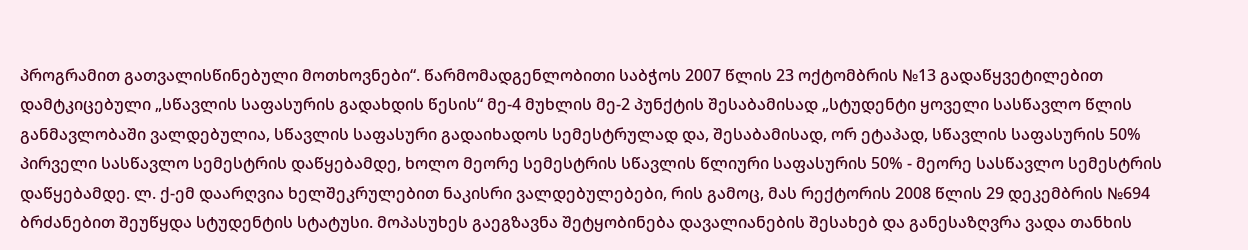პროგრამით გათვალისწინებული მოთხოვნები“. წარმომადგენლობითი საბჭოს 2007 წლის 23 ოქტომბრის №13 გადაწყვეტილებით დამტკიცებული „სწავლის საფასურის გადახდის წესის“ მე-4 მუხლის მე-2 პუნქტის შესაბამისად „სტუდენტი ყოველი სასწავლო წლის განმავლობაში ვალდებულია, სწავლის საფასური გადაიხადოს სემესტრულად და, შესაბამისად, ორ ეტაპად, სწავლის საფასურის 50% პირველი სასწავლო სემესტრის დაწყებამდე, ხოლო მეორე სემესტრის სწავლის წლიური საფასურის 50% - მეორე სასწავლო სემესტრის დაწყებამდე. ლ. ქ-ემ დაარღვია ხელშეკრულებით ნაკისრი ვალდებულებები, რის გამოც, მას რექტორის 2008 წლის 29 დეკემბრის №694 ბრძანებით შეუწყდა სტუდენტის სტატუსი. მოპასუხეს გაეგზავნა შეტყობინება დავალიანების შესახებ და განესაზღვრა ვადა თანხის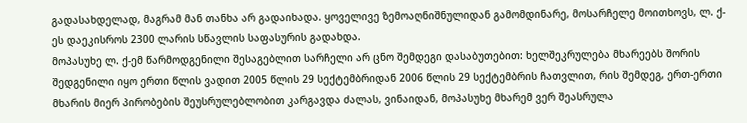გადასახდელად, მაგრამ მან თანხა არ გადაიხადა. ყოველივე ზემოაღნიშნულიდან გამომდინარე, მოსარჩელე მოითხოვს, ლ. ქ-ეს დაეკისროს 2300 ლარის სწავლის საფასურის გადახდა.
მოპასუხე ლ. ქ-ემ წარმოდგენილი შესაგებლით სარჩელი არ ცნო შემდეგი დასაბუთებით: ხელშეკრულება მხარეებს შორის შედგენილი იყო ერთი წლის ვადით 2005 წლის 29 სექტემბრიდან 2006 წლის 29 სექტემბრის ჩათვლით, რის შემდეგ, ერთ-ერთი მხარის მიერ პირობების შეუსრულებლობით კარგავდა ძალას, ვინაიდან, მოპასუხე მხარემ ვერ შეასრულა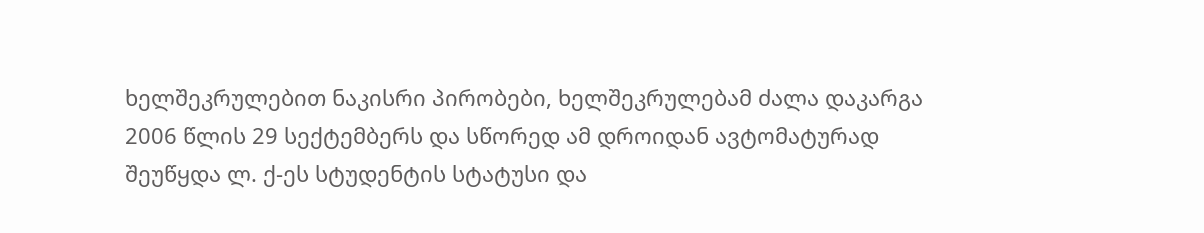ხელშეკრულებით ნაკისრი პირობები, ხელშეკრულებამ ძალა დაკარგა 2006 წლის 29 სექტემბერს და სწორედ ამ დროიდან ავტომატურად შეუწყდა ლ. ქ-ეს სტუდენტის სტატუსი და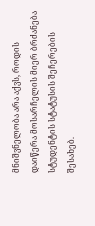მნიშვნელობა არა აქვს, როდის დაიწერა მოსარჩელის მიერ ბრძანება სტუდენტის სტატუსის შეჩერების შესახებ.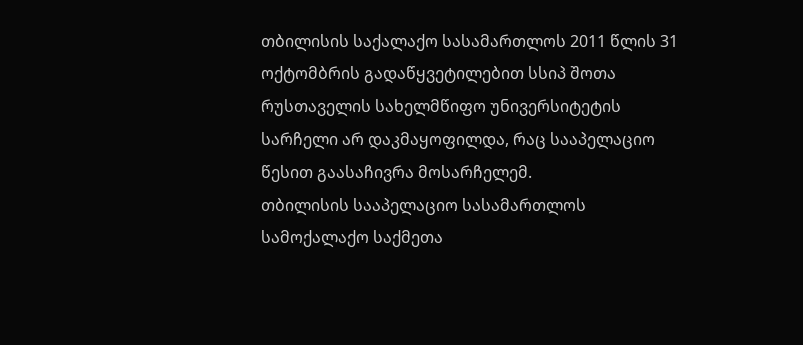თბილისის საქალაქო სასამართლოს 2011 წლის 31 ოქტომბრის გადაწყვეტილებით სსიპ შოთა რუსთაველის სახელმწიფო უნივერსიტეტის სარჩელი არ დაკმაყოფილდა, რაც სააპელაციო წესით გაასაჩივრა მოსარჩელემ.
თბილისის სააპელაციო სასამართლოს სამოქალაქო საქმეთა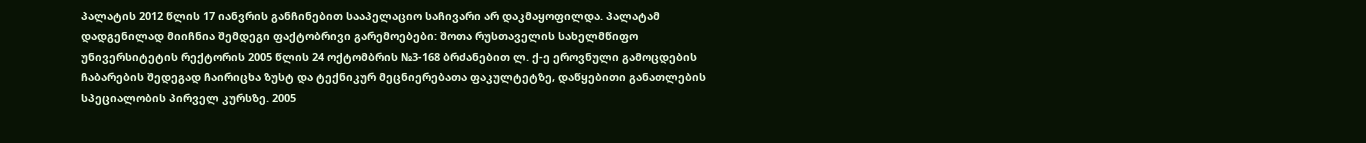პალატის 2012 წლის 17 იანვრის განჩინებით სააპელაციო საჩივარი არ დაკმაყოფილდა. პალატამ დადგენილად მიიჩნია შემდეგი ფაქტობრივი გარემოებები: შოთა რუსთაველის სახელმწიფო უნივერსიტეტის რექტორის 2005 წლის 24 ოქტომბრის №3-168 ბრძანებით ლ. ქ-ე ეროვნული გამოცდების ჩაბარების შედეგად ჩაირიცხა ზუსტ და ტექნიკურ მეცნიერებათა ფაკულტეტზე, დაწყებითი განათლების სპეციალობის პირველ კურსზე. 2005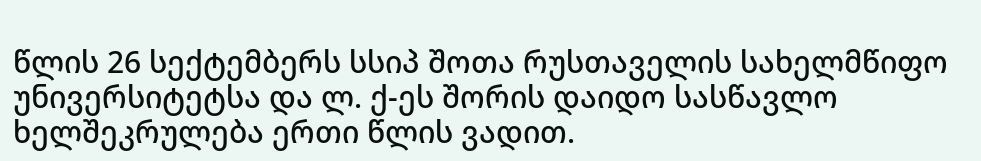წლის 26 სექტემბერს სსიპ შოთა რუსთაველის სახელმწიფო უნივერსიტეტსა და ლ. ქ-ეს შორის დაიდო სასწავლო ხელშეკრულება ერთი წლის ვადით.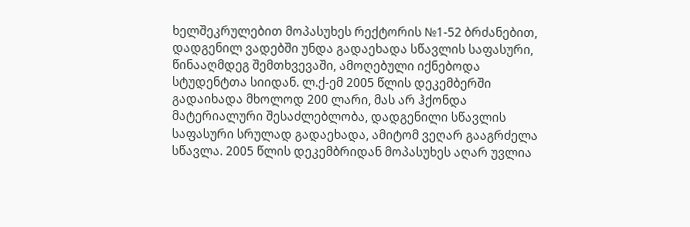ხელშეკრულებით მოპასუხეს რექტორის №1-52 ბრძანებით, დადგენილ ვადებში უნდა გადაეხადა სწავლის საფასური, წინააღმდეგ შემთხვევაში, ამოღებული იქნებოდა სტუდენტთა სიიდან. ლ.ქ-ემ 2005 წლის დეკემბერში გადაიხადა მხოლოდ 200 ლარი, მას არ ჰქონდა მატერიალური შესაძლებლობა, დადგენილი სწავლის საფასური სრულად გადაეხადა, ამიტომ ვეღარ გააგრძელა სწავლა. 2005 წლის დეკემბრიდან მოპასუხეს აღარ უვლია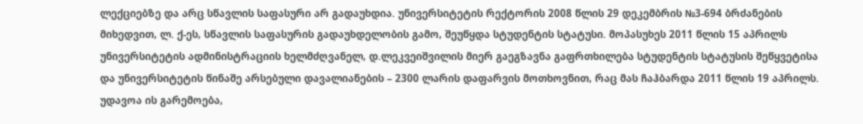ლექციებზე და არც სწავლის საფასური არ გადაუხდია. უნივერსიტეტის რექტორის 2008 წლის 29 დეკემბრის №3-694 ბრძანების მიხედვით, ლ. ქ-ეს, სწავლის საფასურის გადაუხდელობის გამო, შეუწყდა სტუდენტის სტატუსი. მოპასუხეს 2011 წლის 15 აპრილს უნივერსიტეტის ადმინისტრაციის ხელმძღვანელ, დ.ლეკვეიშვილის მიერ გაეგზავნა გაფრთხილება სტუდენტის სტატუსის შეწყვეტისა და უნივერსიტეტის წინაშე არსებული დავალიანების – 2300 ლარის დაფარვის მოთხოვნით, რაც მას ჩაჰბარდა 2011 წლის 19 აპრილს. უდავოა ის გარემოება,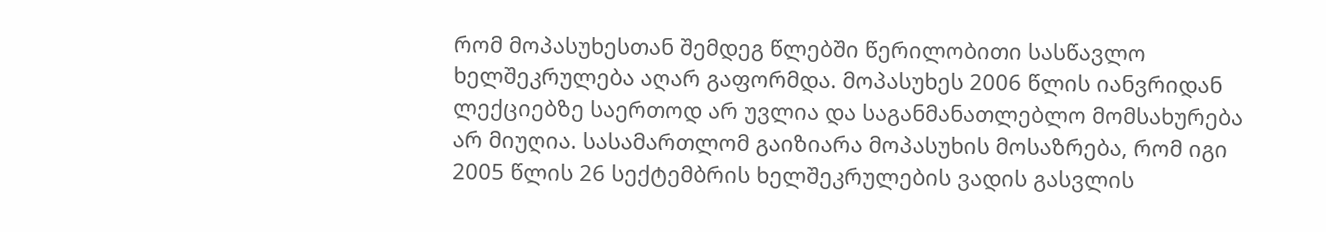რომ მოპასუხესთან შემდეგ წლებში წერილობითი სასწავლო ხელშეკრულება აღარ გაფორმდა. მოპასუხეს 2006 წლის იანვრიდან ლექციებზე საერთოდ არ უვლია და საგანმანათლებლო მომსახურება არ მიუღია. სასამართლომ გაიზიარა მოპასუხის მოსაზრება, რომ იგი 2005 წლის 26 სექტემბრის ხელშეკრულების ვადის გასვლის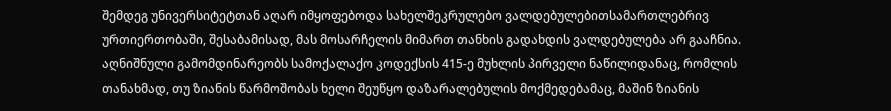შემდეგ უნივერსიტეტთან აღარ იმყოფებოდა სახელშეკრულებო ვალდებულებითსამართლებრივ ურთიერთობაში, შესაბამისად, მას მოსარჩელის მიმართ თანხის გადახდის ვალდებულება არ გააჩნია. აღნიშნული გამომდინარეობს სამოქალაქო კოდექსის 415-ე მუხლის პირველი ნაწილიდანაც, რომლის თანახმად, თუ ზიანის წარმოშობას ხელი შეუწყო დაზარალებულის მოქმედებამაც, მაშინ ზიანის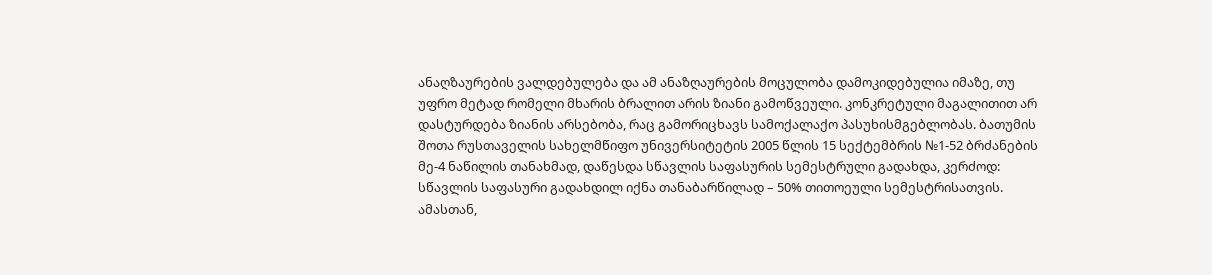ანაღზაურების ვალდებულება და ამ ანაზღაურების მოცულობა დამოკიდებულია იმაზე, თუ უფრო მეტად რომელი მხარის ბრალით არის ზიანი გამოწვეული. კონკრეტული მაგალითით არ დასტურდება ზიანის არსებობა, რაც გამორიცხავს სამოქალაქო პასუხისმგებლობას. ბათუმის შოთა რუსთაველის სახელმწიფო უნივერსიტეტის 2005 წლის 15 სექტემბრის №1-52 ბრძანების მე-4 ნაწილის თანახმად, დაწესდა სწავლის საფასურის სემესტრული გადახდა, კერძოდ: სწავლის საფასური გადახდილ იქნა თანაბარწილად – 50% თითოეული სემესტრისათვის. ამასთან,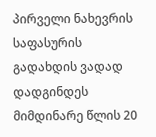პირველი ნახევრის საფასურის გადახდის ვადად დადგინდეს მიმდინარე წლის 20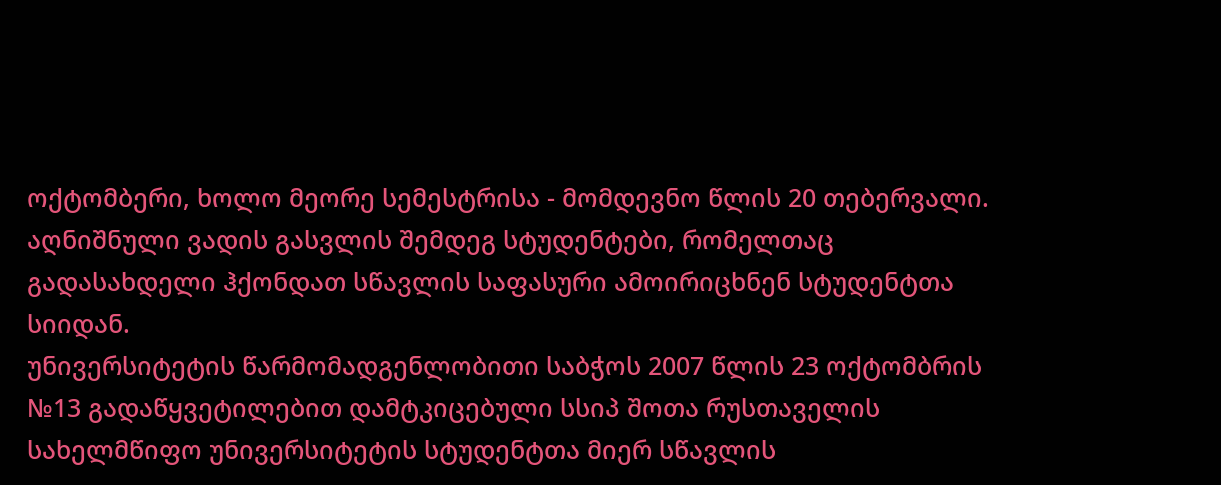ოქტომბერი, ხოლო მეორე სემესტრისა - მომდევნო წლის 20 თებერვალი. აღნიშნული ვადის გასვლის შემდეგ სტუდენტები, რომელთაც გადასახდელი ჰქონდათ სწავლის საფასური ამოირიცხნენ სტუდენტთა სიიდან.
უნივერსიტეტის წარმომადგენლობითი საბჭოს 2007 წლის 23 ოქტომბრის №13 გადაწყვეტილებით დამტკიცებული სსიპ შოთა რუსთაველის სახელმწიფო უნივერსიტეტის სტუდენტთა მიერ სწავლის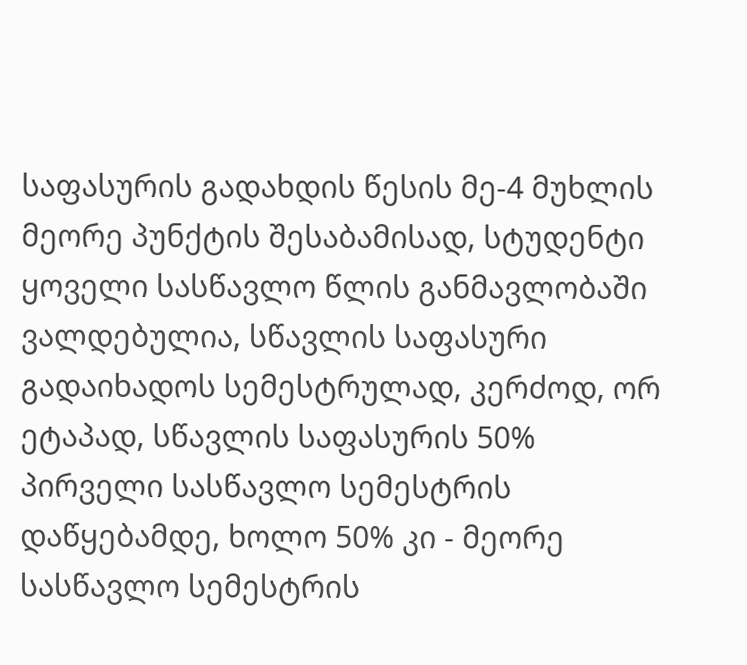საფასურის გადახდის წესის მე-4 მუხლის მეორე პუნქტის შესაბამისად, სტუდენტი ყოველი სასწავლო წლის განმავლობაში ვალდებულია, სწავლის საფასური გადაიხადოს სემესტრულად, კერძოდ, ორ ეტაპად, სწავლის საფასურის 50% პირველი სასწავლო სემესტრის დაწყებამდე, ხოლო 50% კი - მეორე სასწავლო სემესტრის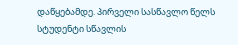დაწყებამდე. პირველი სასწავლო წელს სტუდენტი სწავლის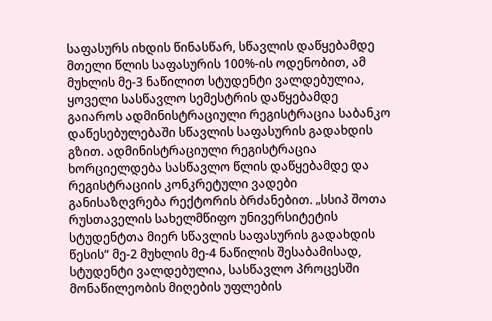საფასურს იხდის წინასწარ, სწავლის დაწყებამდე მთელი წლის საფასურის 100%-ის ოდენობით, ამ მუხლის მე-3 ნაწილით სტუდენტი ვალდებულია, ყოველი სასწავლო სემესტრის დაწყებამდე გაიაროს ადმინისტრაციული რეგისტრაცია საბანკო დაწესებულებაში სწავლის საფასურის გადახდის გზით. ადმინისტრაციული რეგისტრაცია ხორციელდება სასწავლო წლის დაწყებამდე და რეგისტრაციის კონკრეტული ვადები განისაზღვრება რექტორის ბრძანებით. „სსიპ შოთა რუსთაველის სახელმწიფო უნივერსიტეტის სტუდენტთა მიერ სწავლის საფასურის გადახდის წესის“ მე-2 მუხლის მე-4 ნაწილის შესაბამისად, სტუდენტი ვალდებულია, სასწავლო პროცესში მონაწილეობის მიღების უფლების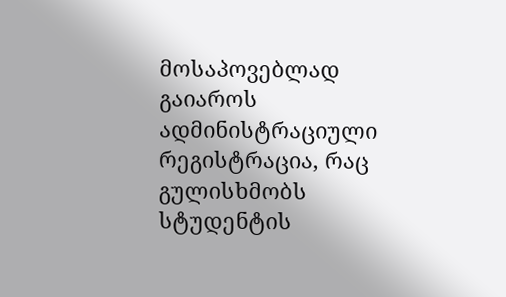მოსაპოვებლად გაიაროს ადმინისტრაციული რეგისტრაცია, რაც გულისხმობს სტუდენტის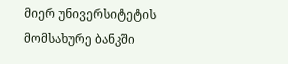მიერ უნივერსიტეტის მომსახურე ბანკში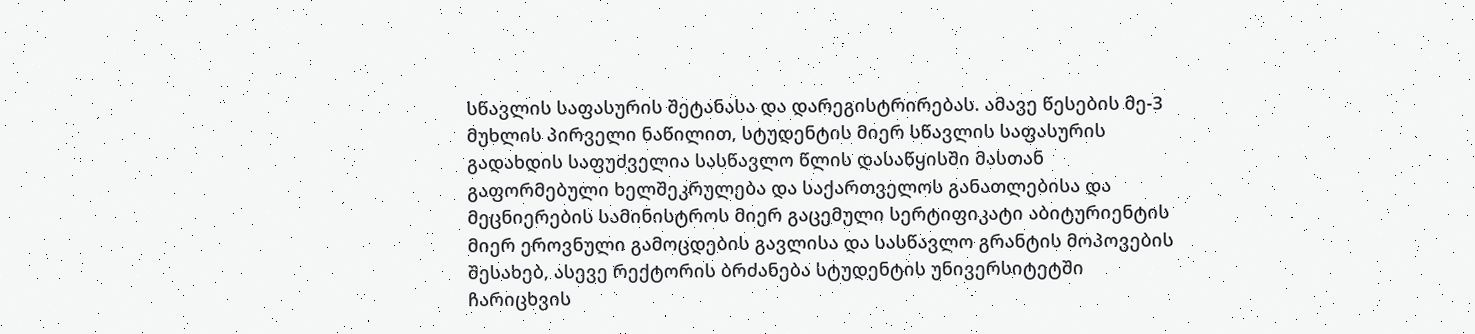სწავლის საფასურის შეტანასა და დარეგისტრირებას. ამავე წესების მე-3 მუხლის პირველი ნაწილით, სტუდენტის მიერ სწავლის საფასურის გადახდის საფუძველია სასწავლო წლის დასაწყისში მასთან გაფორმებული ხელშეკრულება და საქართველოს განათლებისა და მეცნიერების სამინისტროს მიერ გაცემული სერტიფიკატი აბიტურიენტის მიერ ეროვნული გამოცდების გავლისა და სასწავლო გრანტის მოპოვების შესახებ, ასევე რექტორის ბრძანება სტუდენტის უნივერსიტეტში ჩარიცხვის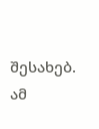შესახებ. ამ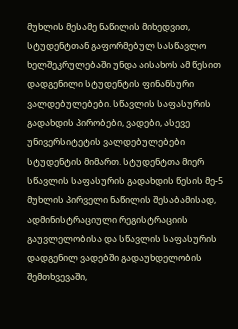მუხლის მესამე ნაწილის მიხედვით, სტუდენტთან გაფორმებულ სასწავლო ხელშეკრულებაში უნდა აისახოს ამ წესით დადგენილი სტუდენტის ფინანსური ვალდებულებები. სწავლის საფასურის გადახდის პირობები, ვადები, ასევე უნივერსიტეტის ვალდებულებები სტუდენტის მიმართ. სტუდენტთა მიერ სწავლის საფასურის გადახდის წესის მე-5 მუხლის პირველი ნაწილის შესაბამისად, ადმინისტრაციული რეგისტრაციის გაუვლელობისა და სწავლის საფასურის დადგენილ ვადებში გადაუხდელობის შემთხვევაში,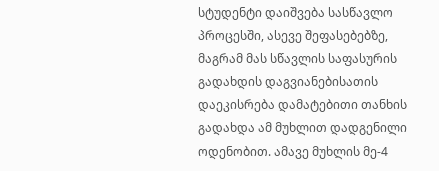სტუდენტი დაიშვება სასწავლო პროცესში, ასევე შეფასებებზე, მაგრამ მას სწავლის საფასურის გადახდის დაგვიანებისათის დაეკისრება დამატებითი თანხის გადახდა ამ მუხლით დადგენილი ოდენობით. ამავე მუხლის მე-4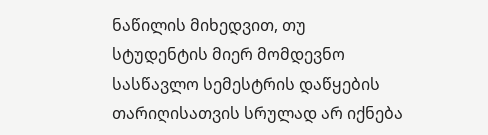ნაწილის მიხედვით, თუ სტუდენტის მიერ მომდევნო სასწავლო სემესტრის დაწყების თარიღისათვის სრულად არ იქნება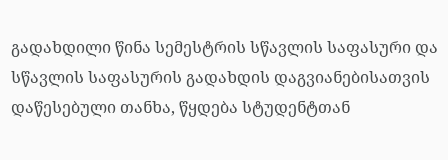გადახდილი წინა სემესტრის სწავლის საფასური და სწავლის საფასურის გადახდის დაგვიანებისათვის დაწესებული თანხა, წყდება სტუდენტთან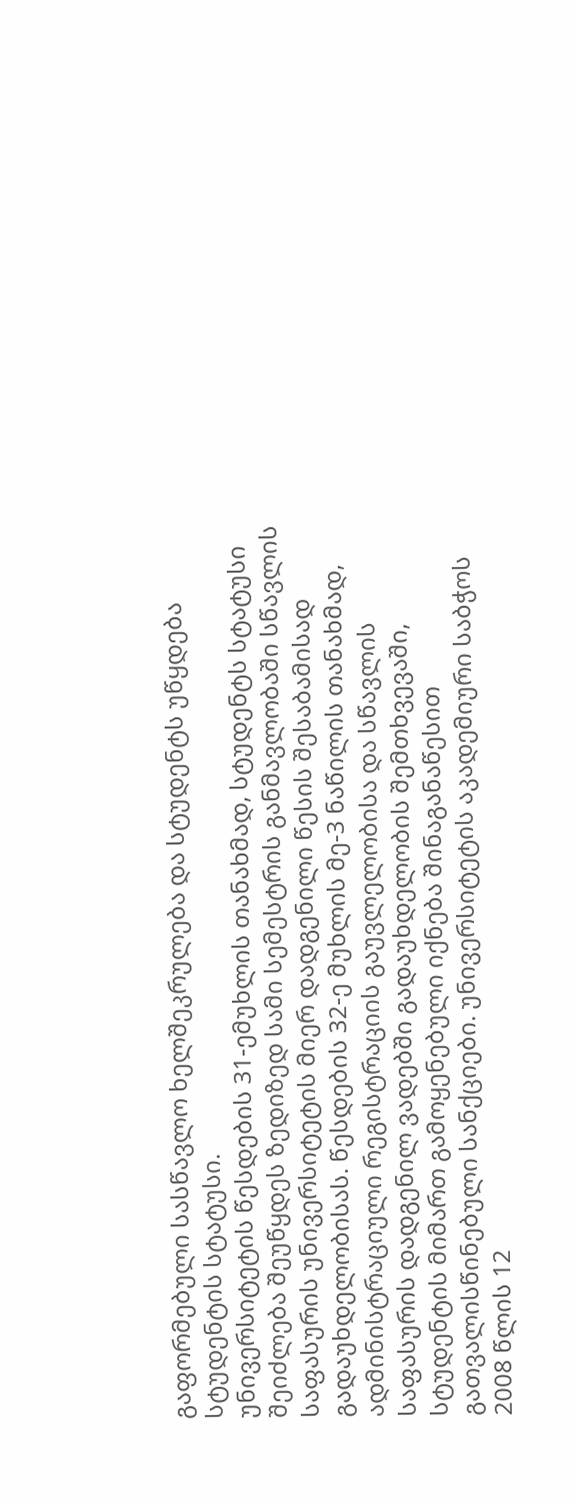გაფორმებული სასწავლო ხელშეკრულება და სტუდენტს უწყდება სტუდენტის სტატუსი.
უნივერსიტეტის წესდების 31-ემუხლის თანახმად, სტუდენტს სტატუსი შეიძლება შეუწყდეს ზედიზედ სამი სემესტრის განმავლობაში სწავლის საფასურის უნივერსიტეტის მიერ დადგენილი წესის შესაბამისად გადაუხდელობისას. წესდების 32-ე მუხლის მე-3 ნაწილის თანახმად, ადმინისტრაციული რეგისტრაციის გაუვლელობისა და სწავლის საფასურის დადგენილ ვადებში გადაუხდელობის შემთხვევაში, სტუდენტის მიმართ გამოყენებული იქნება შინაგანაწესით გათვალისწინებული სანქციები. უნივერსიტეტის აკადემიური საბჭოს 2008 წლის 12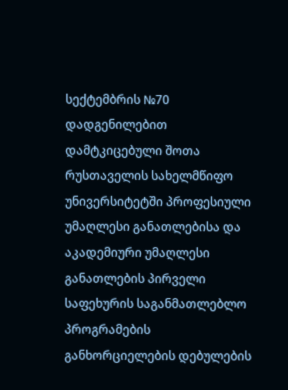სექტემბრის №70 დადგენილებით დამტკიცებული შოთა რუსთაველის სახელმწიფო უნივერსიტეტში პროფესიული უმაღლესი განათლებისა და აკადემიური უმაღლესი განათლების პირველი საფეხურის საგანმათლებლო პროგრამების განხორციელების დებულების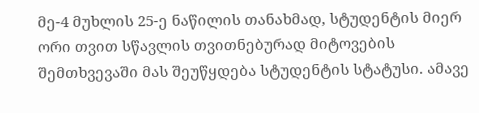მე-4 მუხლის 25-ე ნაწილის თანახმად, სტუდენტის მიერ ორი თვით სწავლის თვითნებურად მიტოვების შემთხვევაში მას შეუწყდება სტუდენტის სტატუსი. ამავე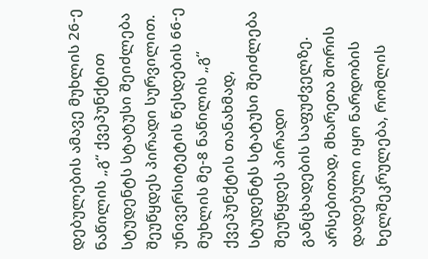დებულების ამავე მუხლის 26-ე ნაწილის „გ“ ქვეპუნქტით სტუდენტს სტატუსი შეიძლება შეუწყდეს პირადი სურვილით. უნივერსიტეტის წესდების 66-ე მუხლის მე-8 ნაწილის „გ“ ქვეპუნქტის თანახმად, სტუდენტს სტატუსი შეიძლება შეუწყდეს პირადი განცხადების საფუძველზე. არსებითად, მხარეთა შორის დადებული იყო ნარდობის ხელშეკრულება, რომლის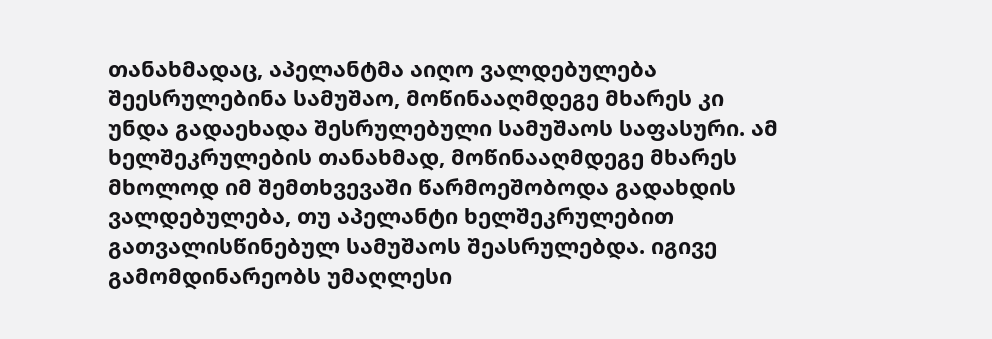თანახმადაც, აპელანტმა აიღო ვალდებულება შეესრულებინა სამუშაო, მოწინააღმდეგე მხარეს კი უნდა გადაეხადა შესრულებული სამუშაოს საფასური. ამ ხელშეკრულების თანახმად, მოწინააღმდეგე მხარეს მხოლოდ იმ შემთხვევაში წარმოეშობოდა გადახდის ვალდებულება, თუ აპელანტი ხელშეკრულებით გათვალისწინებულ სამუშაოს შეასრულებდა. იგივე გამომდინარეობს უმაღლესი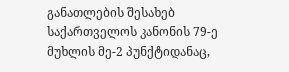განათლების შესახებ საქართველოს კანონის 79-ე მუხლის მე-2 პუნქტიდანაც,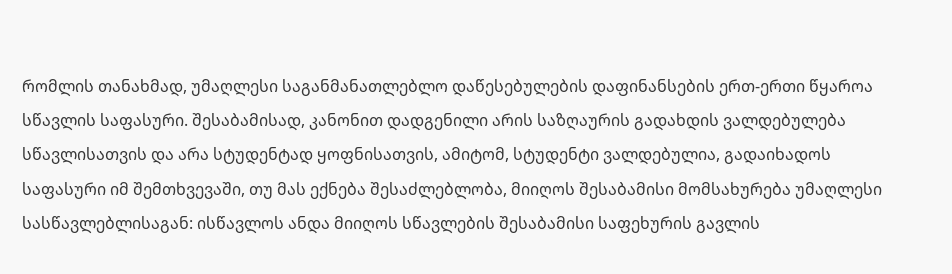რომლის თანახმად, უმაღლესი საგანმანათლებლო დაწესებულების დაფინანსების ერთ-ერთი წყაროა სწავლის საფასური. შესაბამისად, კანონით დადგენილი არის საზღაურის გადახდის ვალდებულება სწავლისათვის და არა სტუდენტად ყოფნისათვის, ამიტომ, სტუდენტი ვალდებულია, გადაიხადოს საფასური იმ შემთხვევაში, თუ მას ექნება შესაძლებლობა, მიიღოს შესაბამისი მომსახურება უმაღლესი სასწავლებლისაგან: ისწავლოს ანდა მიიღოს სწავლების შესაბამისი საფეხურის გავლის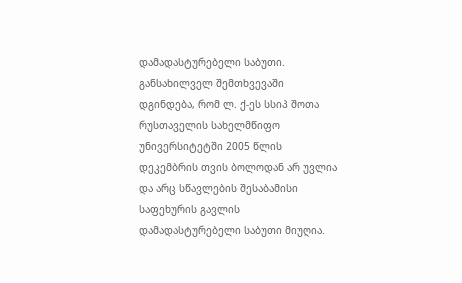დამადასტურებელი საბუთი. განსახილველ შემთხვევაში დგინდება, რომ ლ. ქ-ეს სსიპ შოთა რუსთაველის სახელმწიფო უნივერსიტეტში 2005 წლის დეკემბრის თვის ბოლოდან არ უვლია და არც სწავლების შესაბამისი საფეხურის გავლის დამადასტურებელი საბუთი მიუღია.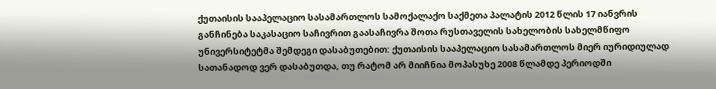ქუთაისის სააპელაციო სასამართლოს სამოქალაქო საქმეთა პალატის 2012 წლის 17 იანვრის განჩინება საკასაციო საჩივრით გაასაჩივრა შოთა რუსთაველის სახელობის სახელმწიფო უნივერსიტეტმა შემდეგი დასაბუთებით: ქუთაისის სააპელაციო სასამართლოს მიერ იურიდიულად სათანადოდ ვერ დასაბუთდა, თუ რატომ არ მიიჩნია მოპასუხე 2008 წლამდე პერიოდში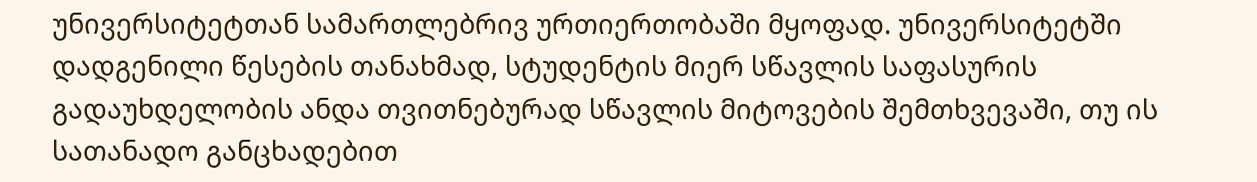უნივერსიტეტთან სამართლებრივ ურთიერთობაში მყოფად. უნივერსიტეტში დადგენილი წესების თანახმად, სტუდენტის მიერ სწავლის საფასურის გადაუხდელობის ანდა თვითნებურად სწავლის მიტოვების შემთხვევაში, თუ ის სათანადო განცხადებით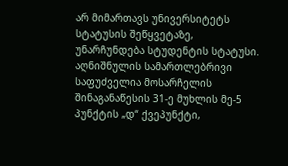არ მიმართავს უნივერსიტეტს სტატუსის შეწყვეტაზე, უნარჩუნდება სტუდენტის სტატუსი. აღნიშნულის სამართლებრივი საფუძველია მოსარჩელის შინაგანაწესის 31-ე მუხლის მე-5 პუნქტის „დ“ ქვეპუნქტი,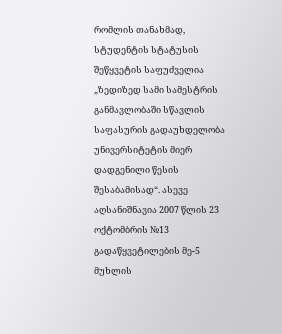რომლის თანახმად, სტუდენტის სტატუსის შეწყვეტის საფუძველია „ზედიზედ სამი სამესტრის განმავლობაში სწავლის საფასურის გადაუხდელობა უნივერსიტეტის მიერ დადგენილი წესის შესაბამისად“. ასევე აღსანიშნავია 2007 წლის 23 ოქტომბრის №13 გადაწყვეტილების მე-5 მუხლის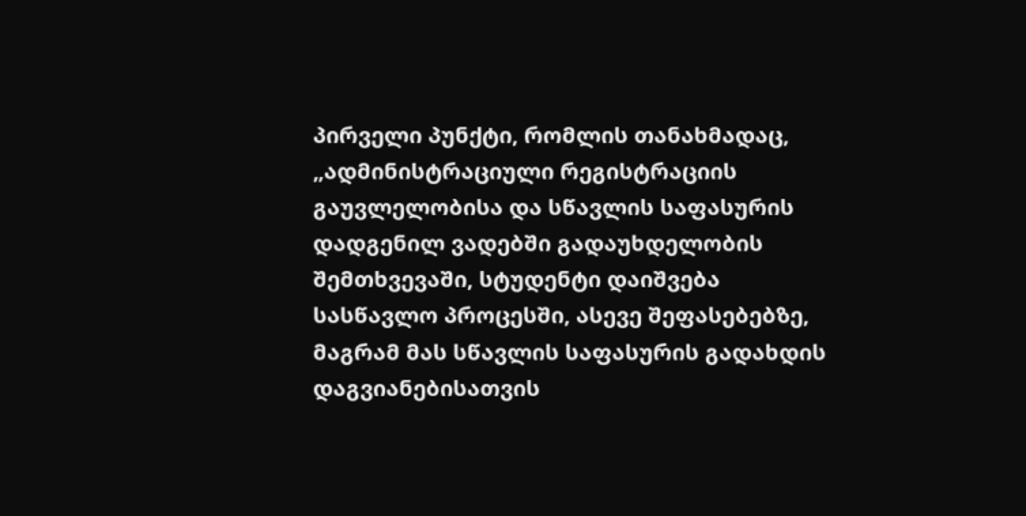პირველი პუნქტი, რომლის თანახმადაც, „ადმინისტრაციული რეგისტრაციის გაუვლელობისა და სწავლის საფასურის დადგენილ ვადებში გადაუხდელობის შემთხვევაში, სტუდენტი დაიშვება სასწავლო პროცესში, ასევე შეფასებებზე, მაგრამ მას სწავლის საფასურის გადახდის დაგვიანებისათვის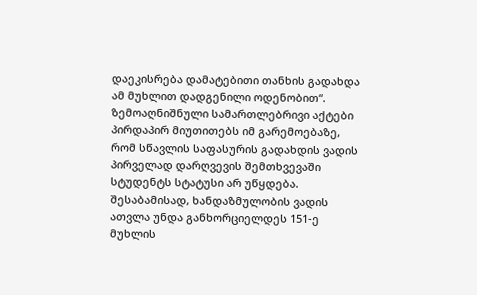დაეკისრება დამატებითი თანხის გადახდა ამ მუხლით დადგენილი ოდენობით“. ზემოაღნიშნული სამართლებრივი აქტები პირდაპირ მიუთითებს იმ გარემოებაზე, რომ სწავლის საფასურის გადახდის ვადის პირველად დარღვევის შემთხვევაში სტუდენტს სტატუსი არ უწყდება. შესაბამისად, ხანდაზმულობის ვადის ათვლა უნდა განხორციელდეს 151-ე მუხლის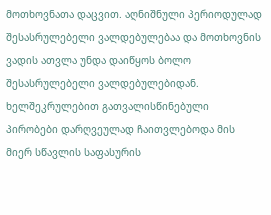მოთხოვნათა დაცვით. აღნიშნული პერიოდულად შესასრულებელი ვალდებულებაა და მოთხოვნის ვადის ათვლა უნდა დაიწყოს ბოლო შესასრულებელი ვალდებულებიდან.
ხელშეკრულებით გათვალისწინებული პირობები დარღვეულად ჩაითვლებოდა მის მიერ სწავლის საფასურის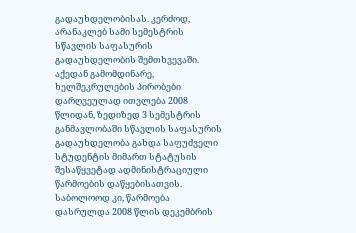გადაუხდელობისას. კერძოდ, არანაკლებ სამი სემესტრის სწავლის საფასურის გადაუხდელობის შემთხვევაში. აქედან გამომდინარე, ხელშეკრულების პირობები დარღვეულად ითვლება 2008 წლიდან, ზედიზედ 3 სემესტრის განმავლობაში სწავლის საფასურის გადაუხდელობა გახდა საფუძველი სტუდენტის მიმართ სტატუსის შესაწყვეტად ადმინისტრაციული წარმოების დაწყებისათვის. საბოლოოდ კი, წარმოება დასრულდა 2008 წლის დეკემბრის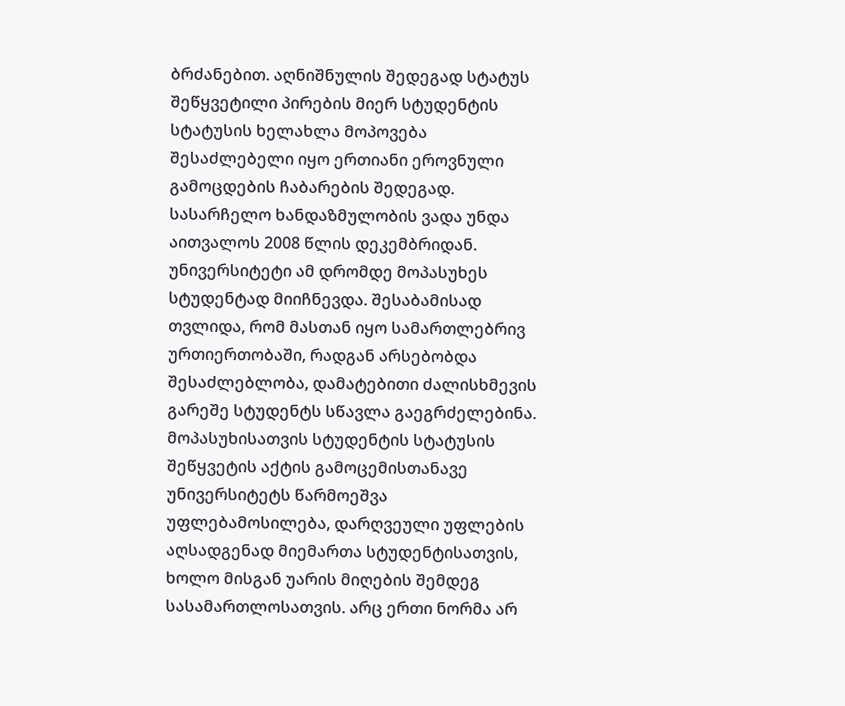ბრძანებით. აღნიშნულის შედეგად სტატუს შეწყვეტილი პირების მიერ სტუდენტის სტატუსის ხელახლა მოპოვება შესაძლებელი იყო ერთიანი ეროვნული გამოცდების ჩაბარების შედეგად. სასარჩელო ხანდაზმულობის ვადა უნდა აითვალოს 2008 წლის დეკემბრიდან. უნივერსიტეტი ამ დრომდე მოპასუხეს სტუდენტად მიიჩნევდა. შესაბამისად თვლიდა, რომ მასთან იყო სამართლებრივ ურთიერთობაში, რადგან არსებობდა შესაძლებლობა, დამატებითი ძალისხმევის გარეშე სტუდენტს სწავლა გაეგრძელებინა. მოპასუხისათვის სტუდენტის სტატუსის შეწყვეტის აქტის გამოცემისთანავე უნივერსიტეტს წარმოეშვა უფლებამოსილება, დარღვეული უფლების აღსადგენად მიემართა სტუდენტისათვის, ხოლო მისგან უარის მიღების შემდეგ სასამართლოსათვის. არც ერთი ნორმა არ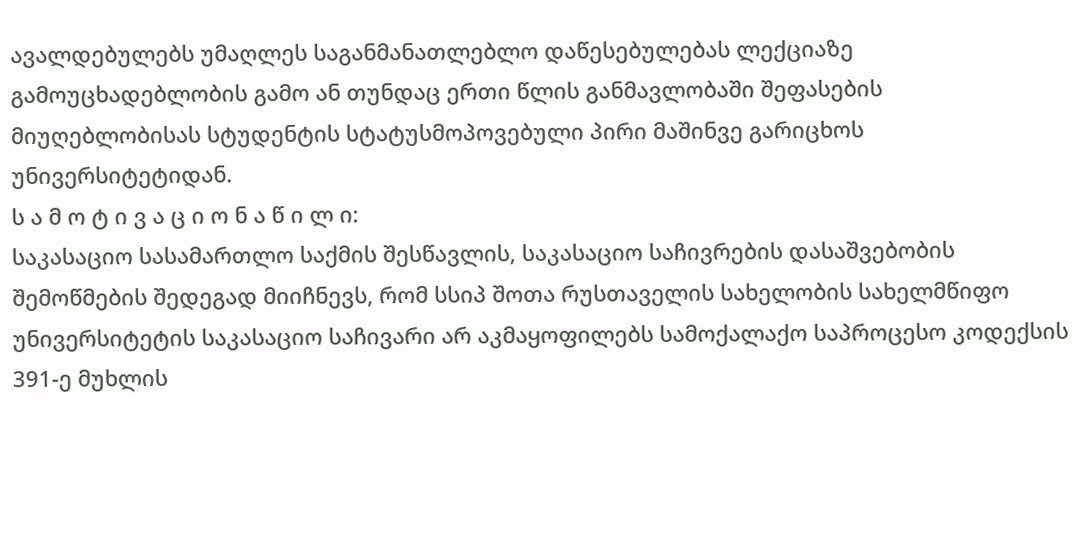ავალდებულებს უმაღლეს საგანმანათლებლო დაწესებულებას ლექციაზე გამოუცხადებლობის გამო ან თუნდაც ერთი წლის განმავლობაში შეფასების მიუღებლობისას სტუდენტის სტატუსმოპოვებული პირი მაშინვე გარიცხოს უნივერსიტეტიდან.
ს ა მ ო ტ ი ვ ა ც ი ო ნ ა წ ი ლ ი:
საკასაციო სასამართლო საქმის შესწავლის, საკასაციო საჩივრების დასაშვებობის შემოწმების შედეგად მიიჩნევს, რომ სსიპ შოთა რუსთაველის სახელობის სახელმწიფო უნივერსიტეტის საკასაციო საჩივარი არ აკმაყოფილებს სამოქალაქო საპროცესო კოდექსის 391-ე მუხლის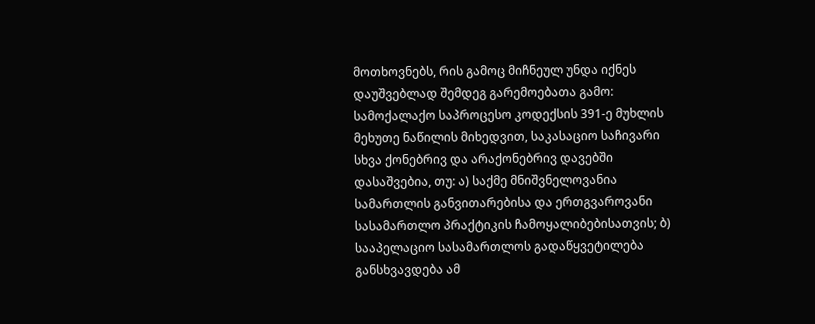მოთხოვნებს, რის გამოც მიჩნეულ უნდა იქნეს დაუშვებლად შემდეგ გარემოებათა გამო:
სამოქალაქო საპროცესო კოდექსის 391-ე მუხლის მეხუთე ნაწილის მიხედვით, საკასაციო საჩივარი სხვა ქონებრივ და არაქონებრივ დავებში დასაშვებია, თუ: ა) საქმე მნიშვნელოვანია სამართლის განვითარებისა და ერთგვაროვანი სასამართლო პრაქტიკის ჩამოყალიბებისათვის; ბ) სააპელაციო სასამართლოს გადაწყვეტილება განსხვავდება ამ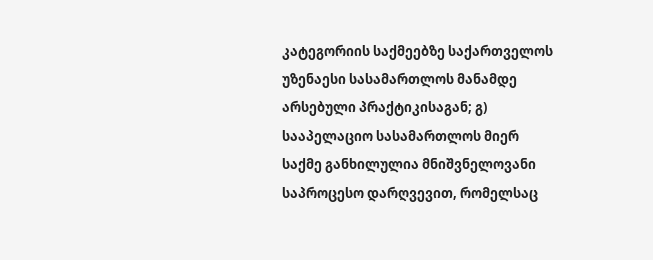კატეგორიის საქმეებზე საქართველოს უზენაესი სასამართლოს მანამდე არსებული პრაქტიკისაგან; გ) სააპელაციო სასამართლოს მიერ საქმე განხილულია მნიშვნელოვანი საპროცესო დარღვევით, რომელსაც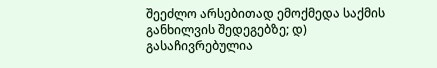შეეძლო არსებითად ემოქმედა საქმის განხილვის შედეგებზე; დ) გასაჩივრებულია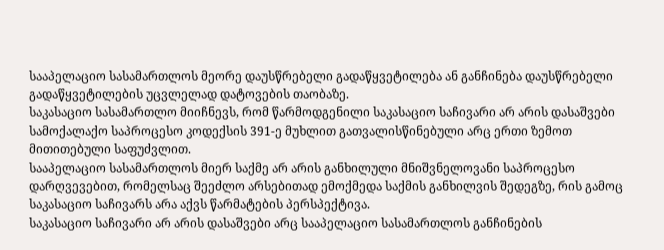სააპელაციო სასამართლოს მეორე დაუსწრებელი გადაწყვეტილება ან განჩინება დაუსწრებელი გადაწყვეტილების უცვლელად დატოვების თაობაზე.
საკასაციო სასამართლო მიიჩნევს, რომ წარმოდგენილი საკასაციო საჩივარი არ არის დასაშვები სამოქალაქო საპროცესო კოდექსის 391-ე მუხლით გათვალისწინებული არც ერთი ზემოთ მითითებული საფუძვლით.
სააპელაციო სასამართლოს მიერ საქმე არ არის განხილული მნიშვნელოვანი საპროცესო დარღვევებით, რომელსაც შეეძლო არსებითად ემოქმედა საქმის განხილვის შედეგზე, რის გამოც საკასაციო საჩივარს არა აქვს წარმატების პერსპექტივა.
საკასაციო საჩივარი არ არის დასაშვები არც სააპელაციო სასამართლოს განჩინების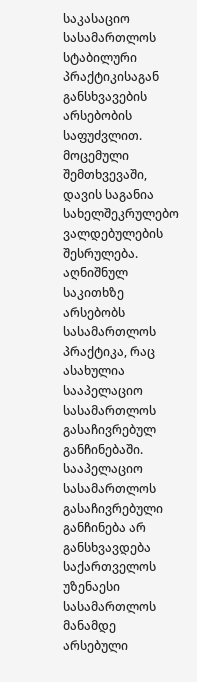საკასაციო სასამართლოს სტაბილური პრაქტიკისაგან განსხვავების არსებობის საფუძვლით.
მოცემული შემთხვევაში, დავის საგანია სახელშეკრულებო ვალდებულების შესრულება. აღნიშნულ საკითხზე არსებობს სასამართლოს პრაქტიკა, რაც ასახულია სააპელაციო სასამართლოს გასაჩივრებულ განჩინებაში.
სააპელაციო სასამართლოს გასაჩივრებული განჩინება არ განსხვავდება საქართველოს უზენაესი სასამართლოს მანამდე არსებული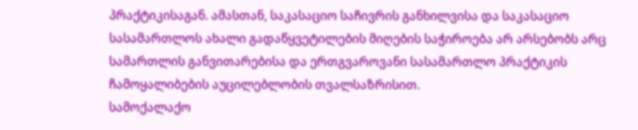პრაქტიკისაგან. ამასთან, საკასაციო საჩივრის განხილვისა და საკასაციო სასამართლოს ახალი გადაწყვეტილების მიღების საჭიროება არ არსებობს არც სამართლის განვითარებისა და ერთგვაროვანი სასამართლო პრაქტიკის ჩამოყალიბების აუცილებლობის თვალსაზრისით.
სამოქალაქო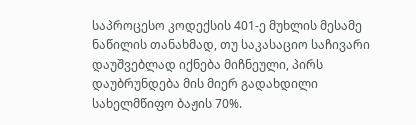საპროცესო კოდექსის 401-ე მუხლის მესამე ნაწილის თანახმად, თუ საკასაციო საჩივარი დაუშვებლად იქნება მიჩნეული, პირს დაუბრუნდება მის მიერ გადახდილი სახელმწიფო ბაჟის 70%.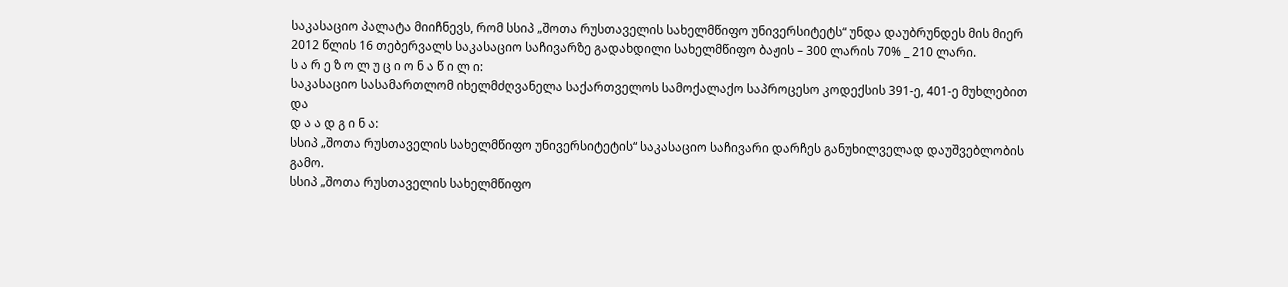საკასაციო პალატა მიიჩნევს, რომ სსიპ „შოთა რუსთაველის სახელმწიფო უნივერსიტეტს“ უნდა დაუბრუნდეს მის მიერ 2012 წლის 16 თებერვალს საკასაციო საჩივარზე გადახდილი სახელმწიფო ბაჟის – 300 ლარის 70% _ 210 ლარი.
ს ა რ ე ზ ო ლ უ ც ი ო ნ ა წ ი ლ ი:
საკასაციო სასამართლომ იხელმძღვანელა საქართველოს სამოქალაქო საპროცესო კოდექსის 391-ე, 401-ე მუხლებით და
დ ა ა დ გ ი ნ ა:
სსიპ „შოთა რუსთაველის სახელმწიფო უნივერსიტეტის“ საკასაციო საჩივარი დარჩეს განუხილველად დაუშვებლობის გამო.
სსიპ „შოთა რუსთაველის სახელმწიფო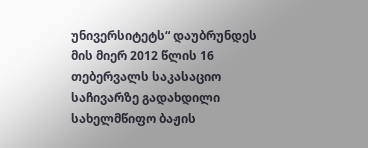უნივერსიტეტს“ დაუბრუნდეს მის მიერ 2012 წლის 16 თებერვალს საკასაციო საჩივარზე გადახდილი სახელმწიფო ბაჟის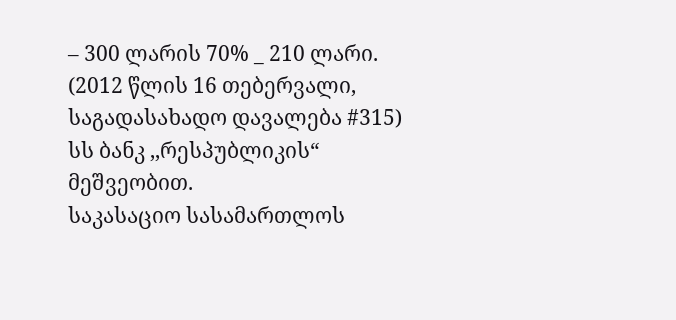– 300 ლარის 70% _ 210 ლარი. (2012 წლის 16 თებერვალი, საგადასახადო დავალება #315) სს ბანკ ,,რესპუბლიკის“ მეშვეობით.
საკასაციო სასამართლოს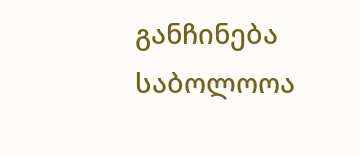განჩინება საბოლოოა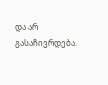და არ გასაჩივრდება.